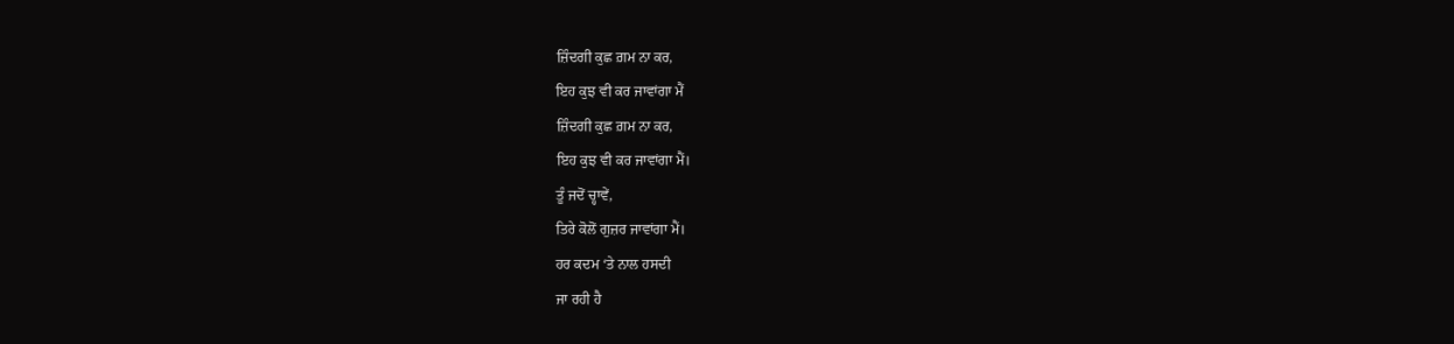ਜ਼ਿੰਦਗੀ ਕੁਛ ਗ਼ਮ ਨਾ ਕਰ,
ਇਹ ਕੁਝ ਵੀ ਕਰ ਜਾਵਾਂਗਾ ਮੈਂ
ਜ਼ਿੰਦਗੀ ਕੁਛ ਗ਼ਮ ਨਾ ਕਰ,
ਇਹ ਕੁਝ ਵੀ ਕਰ ਜਾਵਾਂਗਾ ਮੈਂ।
ਤੂੰ ਜਦੋਂ ਚ੍ਹਾਵੇਂ,
ਤਿਰੇ ਕੋਲੋਂ ਗੁਜ਼ਰ ਜਾਵਾਂਗਾ ਮੈਂ।
ਹਰ ਕਦਮ ‘ਤੇ ਨਾਲ ਹਸਦੀ
ਜਾ ਰਹੀ ਹੈ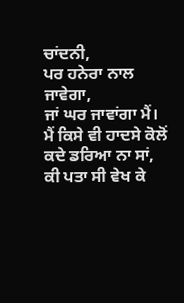ਚਾਂਦਨੀ,
ਪਰ ਹਨੇਰਾ ਨਾਲ ਜਾਵੇਗਾ,
ਜਾਂ ਘਰ ਜਾਵਾਂਗਾ ਮੈਂ।
ਮੈਂ ਕਿਸੇ ਵੀ ਹਾਦਸੇ ਕੋਲੋਂ
ਕਦੇ ਡਰਿਆ ਨਾ ਸਾਂ,
ਕੀ ਪਤਾ ਸੀ ਵੇਖ ਕੇ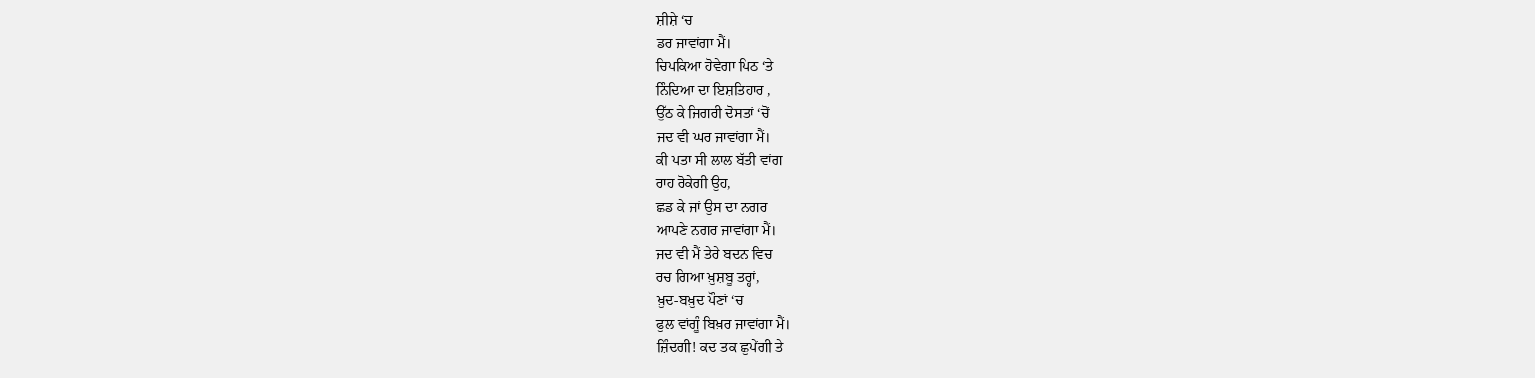ਸ਼ੀਸ਼ੇ ‘ਚ
ਡਰ ਜਾਵਾਂਗਾ ਮੈਂ।
ਚਿਪਕਿਆ ਹੋਵੇਗਾ ਪਿਠ ‘ਤੇ
ਨਿੰਦਿਆ ਦਾ ਇਸ਼ਤਿਹਾਰ ,
ਉੱਠ ਕੇ ਜਿਗਰੀ ਦੋਸਤਾਂ ‘ਚੋਂ
ਜਦ ਵੀ ਘਰ ਜਾਵਾਂਗਾ ਮੈਂ।
ਕੀ ਪਤਾ ਸੀ ਲਾਲ ਬੱਤੀ ਵਾਂਗ
ਰਾਹ ਰੋਕੇਗੀ ਉਹ,
ਛਡ ਕੇ ਜਾਂ ਉਸ ਦਾ ਨਗਰ
ਆਪਣੇ ਨਗਰ ਜਾਵਾਂਗਾ ਮੈਂ।
ਜਦ ਵੀ ਮੈਂ ਤੇਰੇ ਬਦਨ ਵਿਚ
ਰਚ ਗਿਆ ਖ਼ੁਸ਼ਬੂ ਤਰ੍ਹਾਂ,
ਖ਼ੁਦ-ਬਖ਼ੁਦ ਪੌਣਾਂ ‘ਚ
ਫੁਲ ਵਾਂਗੂੰ ਬਿਖ਼ਰ ਜਾਵਾਂਗਾ ਮੈਂ।
ਜ਼ਿੰਦਗੀ! ਕਦ ਤਕ ਛੁਪੇਂਗੀ ਤੇ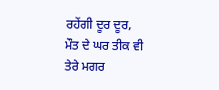ਰਹੇਂਗੀ ਦੂਰ ਦੂਰ,
ਮੌਤ ਦੇ ਘਰ ਤੀਕ ਵੀ
ਤੇਰੇ ਮਗਰ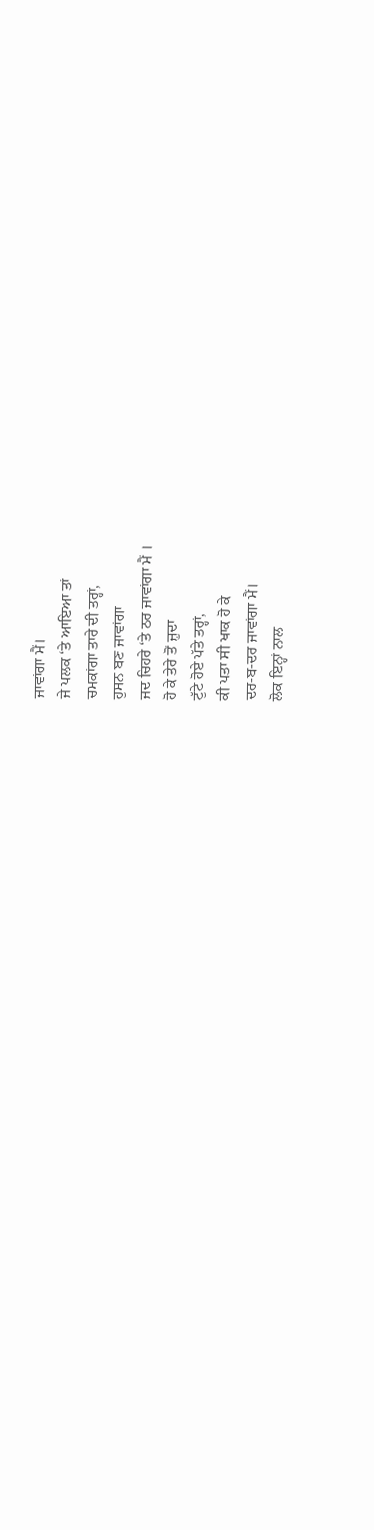ਜਾਵਾਂਗਾ ਮੈਂ।
ਜੇ ਪਲਕ ‘ਤੇ ਆਇਆ ਤਾਂ
ਚਮਕਾਂਗਾ ਤਾਰੇ ਦੀ ਤਰ੍ਹਾਂ,
ਹੁਸਨ ਬਣ ਜਾਵਾਂਗਾ
ਜਦ ਚਿਹਰੇ ‘ਤੇ ਠਰ ਜਾਵਾਂਗਾ ਮੈਂ ।
ਹੋ ਕੇ ਤੇਰੇ ਤੋਂ ਜ਼ੁਦਾ
ਟੁੱਟੇ ਹੋਏ ਪੱਤੇ ਤਰ੍ਹਾਂ,
ਕੀ ਪਤਾ ਸੀ ਖਾਕ ਹੋ ਕੇ
ਦਰ-ਬ-ਦਰ ਜਾਵਾਂਗਾ ਮੈਂ।
ਲੋਕ ਇਨ੍ਹਾਂ ਨਾਲ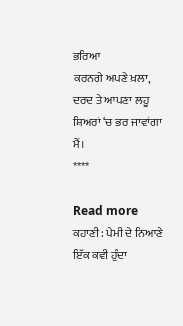ਭਰਿਆ
ਕਰਨਗੇ ਅਪਣੇ ਖ਼ਲਾ,
ਦਰਦ ਤੇ ਆਪਣਾ ਲਹੂ
ਸ਼ਿਅਰਾਂ ‘ਚ ਭਰ ਜਾਵਾਂਗਾ ਮੈਂ।
****

Read more
ਕਹਾਣੀ : ਪੇਮੀ ਦੇ ਨਿਆਣੇ
ਇੱਕ ਕਵੀ ਹੁੰਦਾ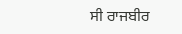ਸੀ ਰਾਜਬੀਰ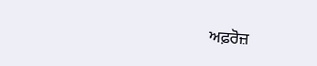ਅਫ਼ਰੋਜ਼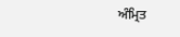ਅੰਮ੍ਰਿਤ